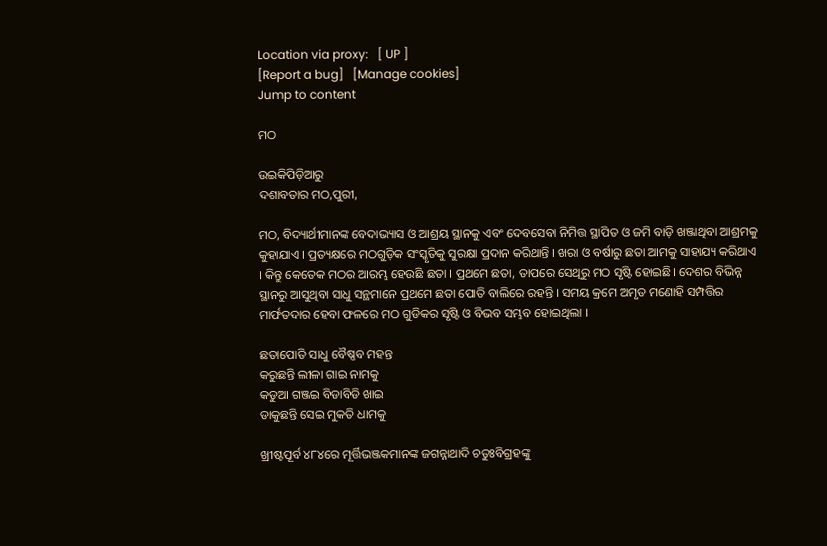Location via proxy:   [ UP ]
[Report a bug]   [Manage cookies]
Jump to content

ମଠ

ଉଇକିପିଡ଼ିଆ‌ରୁ
ଦଶାବତାର ମଠ,ପୁରୀ,

ମଠ, ବିଦ୍ୟାର୍ଥୀମାନଙ୍କ ବେଦାଭ୍ୟାସ ଓ ଆଶ୍ରୟ ସ୍ଥାନକୁ ଏବଂ ଦେବସେବା ନିମିତ୍ତ ସ୍ଥାପିତ ଓ ଜମି ବାଡ଼ି ଖଞ୍ଜାଥିବା ଆଶ୍ରମକୁ କୁହାଯାଏ । ପ୍ରତ୍ୟକ୍ଷରେ ମଠଗୁଡ଼ିକ ସଂସ୍କୃତିକୁ ସୁରକ୍ଷା ପ୍ରଦାନ କରିଥାନ୍ତି । ଖରା ଓ ବର୍ଷାରୁ ଛତା ଆମକୁ ସାହାଯ୍ୟ କରିଥାଏ । କିନ୍ତୁ କେତେକ ମଠର ଆରମ୍ଭ ହେଉଛି ଛତା । ପ୍ରଥମେ ଛତା, ତାପରେ ସେଥିରୁ ମଠ ସୃଷ୍ଟି ହୋଇଛି। ଦେଶର ବିଭିନ୍ନ ସ୍ଥାନରୁ ଆସୁଥିବା ସାଧୁ ସନ୍ଥମାନେ ପ୍ରଥମେ ଛତା ପୋତି ବାଲିରେ ରହନ୍ତି । ସମୟ କ୍ରମେ ଅମୃତ ମଣୋହି ସମ୍ପତ୍ତିର ମାର୍ଫତଦାର ହେବା ଫଳରେ ମଠ ଗୁଡିକର ସୃଷ୍ଟି ଓ ବିଭବ ସମ୍ଭବ ହୋଇଥିଲା ।

ଛତାପୋତି ସାଧୁ ବୈଷ୍ଣବ ମହନ୍ତ
କରୁଛନ୍ତି ଲୀଳା ଗାଇ ନାମକୁ
କଡୁଆ ଗଞ୍ଜଇ ବିଡାବିଡି ଖାଇ
ଡାକୁଛନ୍ତି ସେଇ ମୁକତି ଧାମକୁ

ଖ୍ରୀଷ୍ଟପୂର୍ବ ୪୮୪ରେ ମୂର୍ତ୍ତିଭଞ୍ଜକମାନଙ୍କ ଜଗନ୍ନାଥାଦି ଚତୁଃବିଗ୍ରହଙ୍କୁ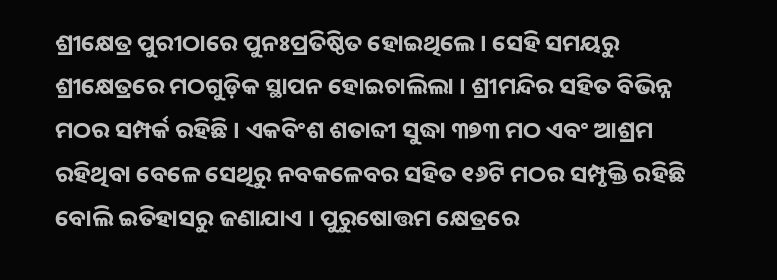ଶ୍ରୀକ୍ଷେତ୍ର ପୁରୀଠାରେ ପୁନଃପ୍ରତିଷ୍ଠିତ ହୋଇଥିଲେ । ସେହି ସମୟରୁ ଶ୍ରୀକ୍ଷେତ୍ରରେ ମଠଗୁଡ଼ିକ ସ୍ଥାପନ ହୋଇଚାଲିଲା । ଶ୍ରୀମନ୍ଦିର ସହିତ ବିଭିନ୍ନ ମଠର ସମ୍ପର୍କ ରହିଛି । ଏକବିଂଶ ଶତାବ୍ଦୀ ସୁଦ୍ଧା ୩୭୩ ମଠ ଏବଂ ଆଶ୍ରମ ରହିଥିବା ବେଳେ ସେଥିରୁ ନବକଳେବର ସହିତ ୧୬ଟି ମଠର ସମ୍ପୃକ୍ତି ରହିଛି ବୋଲି ଇତିହାସରୁ ଜଣାଯାଏ । ପୁରୁଷୋତ୍ତମ କ୍ଷେତ୍ରରେ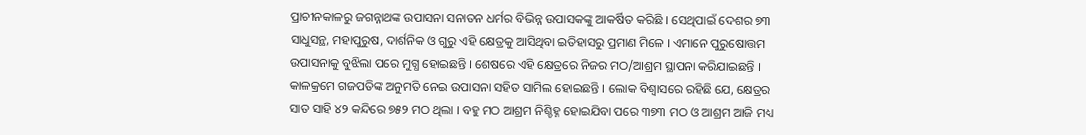ପ୍ରାଚୀନକାଳରୁ ଜଗନ୍ନାଥଙ୍କ ଉପାସନା ସନାତନ ଧର୍ମର ବିଭିନ୍ନ ଉପାସକଙ୍କୁ ଆକର୍ଷିତ କରିଛି । ସେଥିପାଇଁ ଦେଶର ୭୩ ସାଧୁସନ୍ଥ, ମହାପୁରୁଷ, ଦାର୍ଶନିକ ଓ ଗୁରୁ ଏହି କ୍ଷେତ୍ରକୁ ଆସିଥିବା ଇତିହାସରୁ ପ୍ରମାଣ ମିଳେ । ଏମାନେ ପୁରୁଷୋତ୍ତମ ଉପାସନାକୁ ବୁଝିଲା ପରେ ମୁଗ୍ଧ ହୋଇଛନ୍ତି । ଶେଷରେ ଏହି କ୍ଷେତ୍ରରେ ନିଜର ମଠ/ଆଶ୍ରମ ସ୍ଥାପନା କରିଯାଇଛନ୍ତି । କାଳକ୍ରମେ ଗଜପତିଙ୍କ ଅନୁମତି ନେଇ ଉପାସନା ସହିତ ସାମିଲ ହୋଇଛନ୍ତି । ଲୋକ ବିଶ୍ୱାସରେ ରହିଛି ଯେ, କ୍ଷେତ୍ରର ସାତ ସାହି ୪୨ କନ୍ଦିରେ ୭୫୨ ମଠ ଥିଲା । ବହୁ ମଠ ଆଶ୍ରମ ନିଶ୍ଚିହ୍ନ ହୋଇଯିବା ପରେ ୩୭୩ ମଠ ଓ ଆଶ୍ରମ ଆଜି ମଧ୍ୟ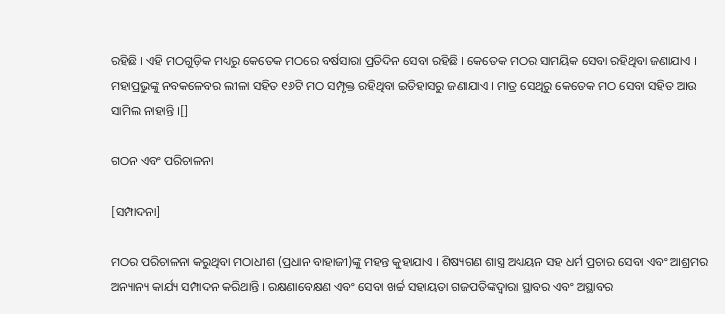ରହିଛି । ଏହି ମଠଗୁଡ଼ିକ ମଧ୍ୟରୁ କେତେକ ମଠରେ ବର୍ଷସାରା ପ୍ରତିଦିନ ସେବା ରହିଛି । କେତେକ ମଠର ସାମୟିକ ସେବା ରହିଥିବା ଜଣାଯାଏ । ମହାପ୍ରଭୁଙ୍କୁ ନବକଳେବର ଲୀଳା ସହିତ ୧୬ଟି ମଠ ସମ୍ପୃକ୍ତ ରହିଥିବା ଇତିହାସରୁ ଜଣାଯାଏ । ମାତ୍ର ସେଥିରୁ କେତେକ ମଠ ସେବା ସହିତ ଆଉ ସାମିଲ ନାହାନ୍ତି ।[]

ଗଠନ ଏବଂ ପରିଚାଳନା

[ସମ୍ପାଦନା]

ମଠର ପରିଚାଳନା କରୁଥିବା ମଠାଧୀଶ (ପ୍ରଧାନ ବାହାଜୀ)ଙ୍କୁ ମହନ୍ତ କୁହାଯାଏ । ଶିଷ୍ୟଗଣ ଶାସ୍ତ୍ର ଅଧ୍ୟୟନ ସହ ଧର୍ମ ପ୍ରଚାର ସେବା ଏବଂ ଆଶ୍ରମର ଅନ୍ୟାନ୍ୟ କାର୍ଯ୍ୟ ସମ୍ପାଦନ କରିଥାନ୍ତି । ରକ୍ଷଣାବେକ୍ଷଣ ଏବଂ ସେବା ଖର୍ଚ୍ଚ ସହାୟତା ଗଜପତିଙ୍କଦ୍ୱାରା ସ୍ଥାବର ଏବଂ ଅସ୍ଥାବର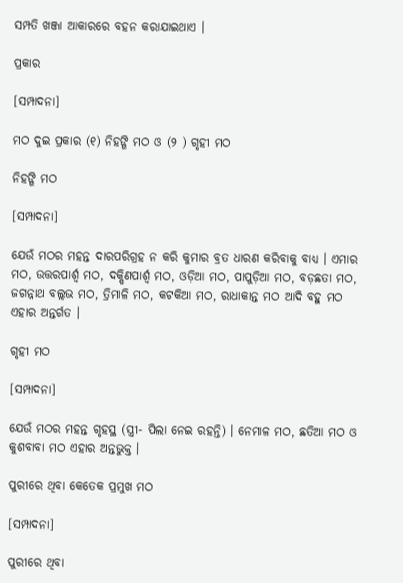ସମ୍ପତି ଖଞ୍ଜା ଆକାରରେ ବହନ କରାଯାଇଥାଏ ।

ପ୍ରକାର

[ସମ୍ପାଦନା]

ମଠ ଦୁଇ ପ୍ରକାର (୧) ନିହଙ୍ଗି ମଠ ଓ (୨ ) ଗୃହୀ ମଠ

ନିହଙ୍ଗି ମଠ

[ସମ୍ପାଦନା]

ଯେଉଁ ମଠର ମହନ୍ତ ଦାରପରିଗ୍ରହ ନ କରି କୁମାର ବ୍ରତ ଧାରଣ କରିବାକୁ ବାଧ୍ୟ । ଏମାର ମଠ, ଉତ୍ତରପାର୍ଶ୍ୱ ମଠ, ଦକ୍ଷିଣପାର୍ଶ୍ୱ ମଠ, ଓଡ଼ିଆ ମଠ, ପାପୁଡ଼ିଆ ମଠ, ବଡ଼ଛତା ମଠ, ଜଗନ୍ନାଥ ବଲ୍ଲଭ ମଠ, ତ୍ରିମାଳି ମଠ, କଟକିଆ ମଠ, ରାଧାକାନ୍ତ ମଠ ଆଦି ବହୁ ମଠ ଏହାର ଅନ୍ତର୍ଗତ ।

ଗୃହୀ ମଠ

[ସମ୍ପାଦନା]

ଯେଉଁ ମଠର ମହନ୍ତ ଗୃହସ୍ଥ (ସ୍ତ୍ରୀ- ପିଲା ନେଇ ରହନ୍ତି) । ନେମାଳ ମଠ, ଛତିଆ ମଠ ଓ କୁଶବାବା ମଠ ଏହାର ଅନ୍ତଭୁକ୍ତ ।

ପୁରୀରେ ଥିବା କେତେକ ପ୍ରମୁଖ ମଠ

[ସମ୍ପାଦନା]

ପୁରୀରେ ଥିବା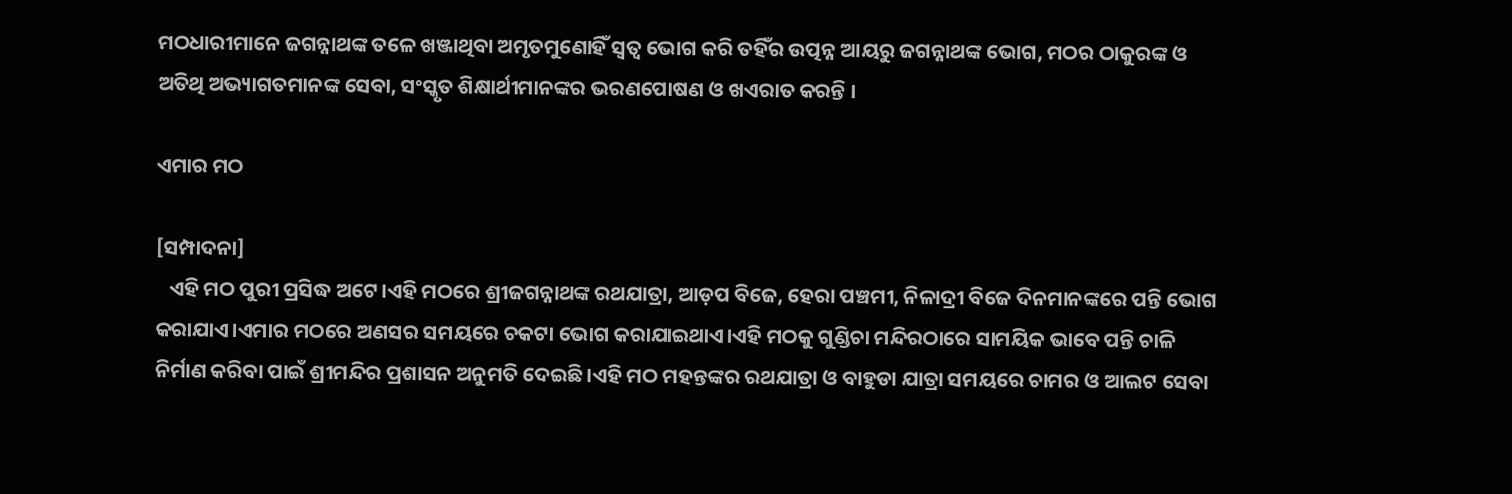ମଠଧାରୀମାନେ ଜଗନ୍ନାଥଙ୍କ ତଳେ ଖଞ୍ଜାଥିବା ଅମୃତମୁଣୋହିଁ ସ୍ୱତ୍ୱ ଭୋଗ କରି ତହିଁର ଉତ୍ପନ୍ନ ଆୟରୁ ଜଗନ୍ନାଥଙ୍କ ଭୋଗ, ମଠର ଠାକୁରଙ୍କ ଓ ଅତିଥି ଅଭ୍ୟାଗତମାନଙ୍କ ସେବା, ସଂସ୍କୃତ ଶିକ୍ଷାର୍ଥୀମାନଙ୍କର ଭରଣପୋଷଣ ଓ ଖଏରାତ କରନ୍ତି ।

ଏମାର ମଠ

[ସମ୍ପାଦନା]
   ଏହି ମଠ ପୁରୀ ପ୍ରସିଦ୍ଧ ଅଟେ।ଏହି ମଠରେ ଶ୍ରୀଜଗନ୍ନାଥଙ୍କ ରଥଯାତ୍ରା, ଆଡ଼ପ ବିଜେ, ହେରା ପଞ୍ଚମୀ, ନିଳାଦ୍ରୀ ବିଜେ ଦିନମାନଙ୍କରେ ପନ୍ତି ଭୋଗ କରାଯାଏ।ଏମାର ମଠରେ ଅଣସର ସମୟରେ ଚକଟା ଭୋଗ କରାଯାଇଥାଏ।ଏହି ମଠକୁ ଗୁଣ୍ଡିଚା ମନ୍ଦିରଠାରେ ସାମୟିକ ଭାବେ ପନ୍ତି ଚାଳି ନିର୍ମାଣ କରିବା ପାଇଁ ଶ୍ରୀମନ୍ଦିର ପ୍ରଶାସନ ଅନୁମତି ଦେଇଛି।ଏହି ମଠ ମହନ୍ତଙ୍କର ରଥଯାତ୍ରା ଓ ବାହୁଡା ଯାତ୍ରା ସମୟରେ ଚାମର ଓ ଆଲଟ ସେବା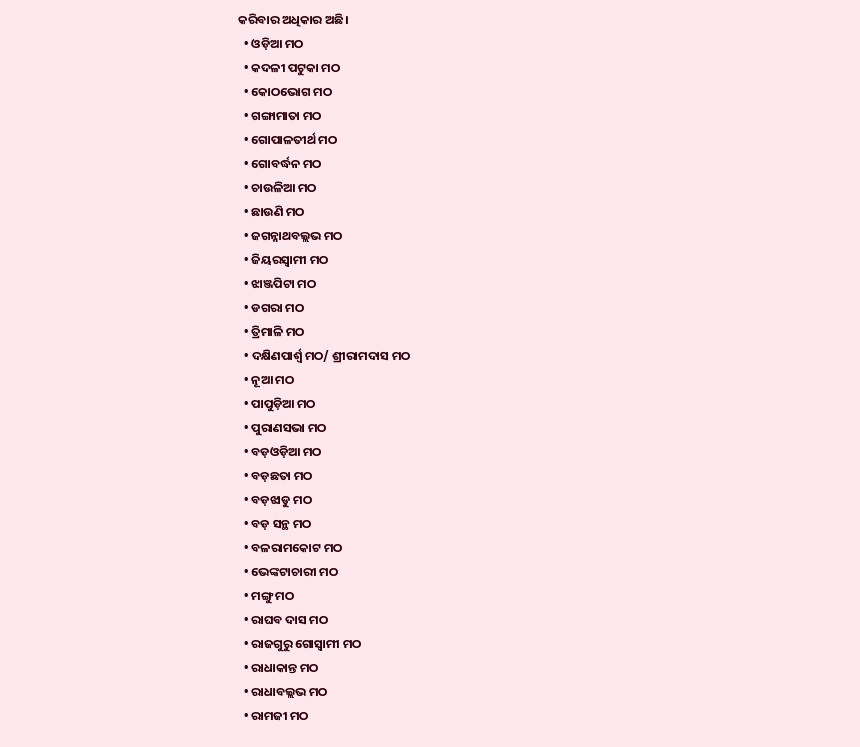କରିବାର ଅଧିକାର ଅଛି।
  • ଓଡ଼ିଆ ମଠ
  • କଦଳୀ ପଟୁକା ମଠ
  • କୋଠଭୋଗ ମଠ
  • ଗଙ୍ଗାମାତା ମଠ
  • ଗୋପାଳତୀର୍ଥ ମଠ
  • ଗୋବର୍ଦ୍ଧନ ମଠ
  • ଚାଉଳିଆ ମଠ
  • ଛାଉଣି ମଠ
  • ଜଗନ୍ନାଥବଲ୍ଲଭ ମଠ
  • ଜିୟରସ୍ୱାମୀ ମଠ
  • ଝାଞ୍ଜପିଟା ମଠ
  • ଡଗରା ମଠ
  • ତ୍ରିମାଳି ମଠ
  • ଦକ୍ଷିଣପାର୍ଶ୍ୱ ମଠ/ ଶ୍ରୀରାମଦାସ ମଠ
  • ନୂଆ ମଠ
  • ପାପୁଡ଼ିଆ ମଠ
  • ପୁରାଣସଭା ମଠ
  • ବଡ଼ଓଡ଼ିଆ ମଠ
  • ବଡ଼ଛତା ମଠ
  • ବଡ଼ଝାଡୁ ମଠ
  • ବଡ଼ ସନ୍ଥ ମଠ
  • ବଳରାମକୋଟ ମଠ
  • ଭେଙ୍କଟାଚାରୀ ମଠ
  • ମଙ୍ଗୁ ମଠ
  • ରାଘବ ଦାସ ମଠ
  • ରାଜଗୁରୁ ଗୋସ୍ୱାମୀ ମଠ
  • ରାଧାକାନ୍ତ ମଠ
  • ରାଧାବଲ୍ଲଭ ମଠ
  • ରାମଜୀ ମଠ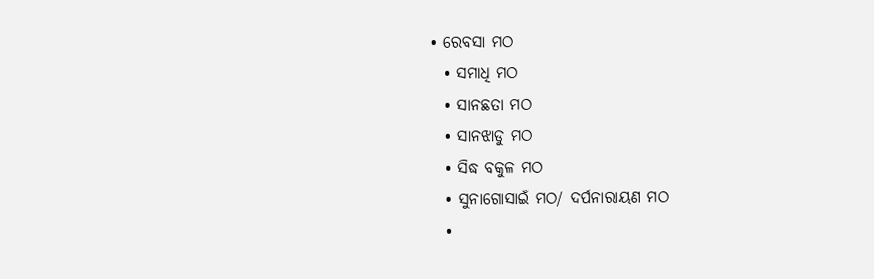• ରେବସା ମଠ
  • ସମାଧି ମଠ
  • ସାନଛତା ମଠ
  • ସାନଝାଡୁ ମଠ
  • ସିଦ୍ଧ ବକୁଳ ମଠ
  • ସୁନାଗୋସାଇଁ ମଠ/ ଦର୍ପନାରାୟଣ ମଠ
  •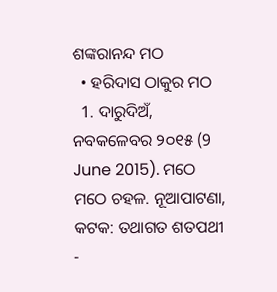ଶଙ୍କରାନନ୍ଦ ମଠ
  • ହରିଦାସ ଠାକୁର ମଠ
  1. ଦାରୁଦିଅଁ, ନବକଳେବର ୨୦୧୫ (9 June 2015). ମଠେ ମଠେ ଚହଳ. ନୂଆପାଟଣା, କଟକ: ତଥାଗତ ଶତପଥୀ -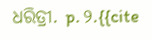ଧରିତ୍ରୀ. p. ୨.{{cite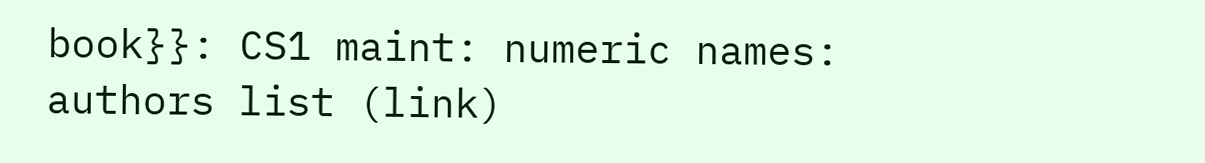book}}: CS1 maint: numeric names: authors list (link)